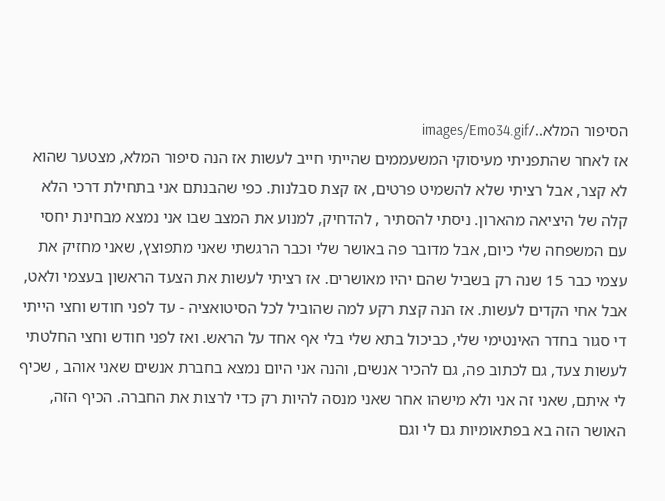הסיפור המלא../images/Emo34.gif
אז לאחר שהתפניתי מעיסוקי המשעממים שהייתי חייב לעשות אז הנה סיפור המלא, מצטער שהוא לא קצר, אבל רציתי שלא להשמיט פרטים, אז קצת סבלנות. כפי שהבנתם אני בתחילת דרכי הלא קלה של היציאה מהארון. ניסתי להסתיר , להדחיק, למנוע את המצב שבו אני נמצא מבחינת יחסי עם המשפחה שלי כיום, אבל מדובר פה באושר שלי וכבר הרגשתי שאני מתפוצץ, שאני מחזיק את עצמי כבר 15 שנה רק בשביל שהם יהיו מאושרים. אז רציתי לעשות את הצעד הראשון בעצמי ולאט, אבל אחי הקדים לעשות. אז הנה קצת רקע למה שהוביל לכל הסיטואציה - עד לפני חודש וחצי הייתי די סגור בחדר האינטימי שלי, כביכול בתא שלי בלי אף אחד על הראש. ואז לפני חודש וחצי החלטתי לעשות צעד, גם לכתוב פה, גם להכיר אנשים, והנה אני היום נמצא בחברת אנשים שאני אוהב , שכיף לי איתם, שאני זה אני ולא מישהו אחר שאני מנסה להיות רק כדי לרצות את החברה. הכיף הזה, האושר הזה בא בפתאומיות גם לי וגם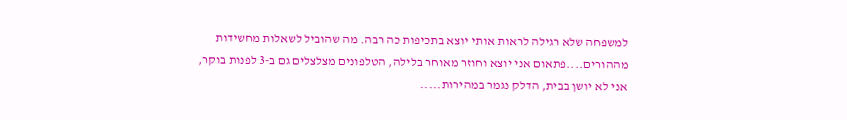למשפחה שלא רגילה לראות אותי יוצא בתכיפות כה רבה. מה שהוביל לשאלות מחשידות מההורים....פתאום אני יוצא וחוזר מאוחר בלילה, הטלפונים מצלצלים גם ב-3 לפנות בוקר, אני לא יושן בבית, הדלק נגמר במהירות.....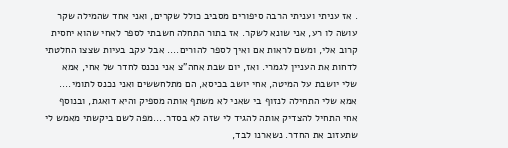. אז עניתי ועניתי הרבה סיפורים מסביב כולל שקרים, ואני אחד שהמילה שקר עושה לו רע, אני שונא לשקר. אז בתור התחלה חשבתי לספר לאחי שהוא יחסית קרוב אלי, ומשם לראות אם ואיך לספר להורים.... אבל עקב בעיות שצצו החלטתי לדחות את העניין לגמרי. ואז, יום שבת אחה"צ אני נכנס לחדר של אחי, אמא שלי יושבת על המיטה, אחי יושב בכיסא, הם מתלחששים ואני נכנס לתומי.... אמא שלי התחילה לנזוף בי שאני לא משתף אותה מספיק והיא דואגת, ובנוסף אחי התחיל להצדיק אותה להגיד לי שזה לא בסדר....מפה לשם ביקשתי מאמש לי שתעזוב את החדר. נשארנו לבד,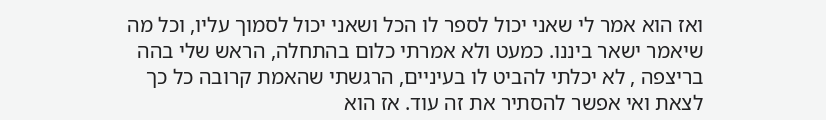ואז הוא אמר לי שאני יכול לספר לו הכל ושאני יכול לסמוך עליו, וכל מה שיאמר ישאר ביננו. כמעט ולא אמרתי כלום בהתחלה, הראש שלי בהה בריצפה , לא יכלתי להביט לו בעיניים, הרגשתי שהאמת קרובה כל כך לצאת ואי אפשר להסתיר את זה עוד. אז הוא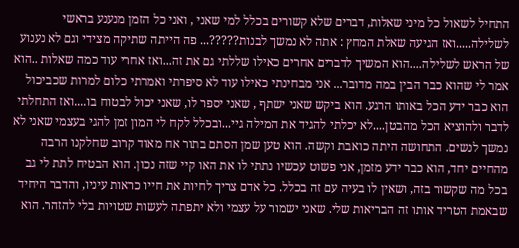התחיל לשאול כל מיני שאלות, דברים שלא קשורים בכלל למי שאני , ואני כל הזמן מנענע בראשי לשלילה.....ואז הגיעה שאלת המחץ : אתה לא נמשך לבנות?????... פה הייתה שתיקה מצידי וגם לא נענוע של הראש לשלילה....הוא המשיך לדברים אחרים כאילו שללתי גם את זה...ואז אחרי עוד כמה שאלות ..הוא אמר לי שהוא כבר הבין במה מדובר... אני מבחינתי כאילו עוד לא סיפרתי ואמרתי כלום למרות שכביכול הוא כבר ידע הכל באותו הרגע. הוא ביקש שאני ישתף , שאני יספר לו, שאני יכול לבטוח בו....ואז התחלתי לדבר ולהוציא הכל מהבטן....לא יכלתי להגיד את המילה גיי...ובכלל לקח לי המון זמן להגי בעצמי שאני לא נמשך לנשים. התחושה היתה כואבת וקשה. הוא טען שמן הסתם בתור אח מאוד קרוב שחלקנו הרבה מהחיים יחד, הוא כבר ידע מזמן, אני פשוט עכשיו נתתי לו את האו קיי שזה נכון. הוא הבטיח לתת לי גב בכל מה שקשור בזה, ושאין לו בעיה עם זה בכלל. כל אדם צריך לחיות את חייו כראות עיניו, והדבר היחיד שבאמת הטריד אותו זה הבריאות שלי. שאני ישמור על עצמי ולא יתפתה לעשות שטויות בלי להזהר. הוא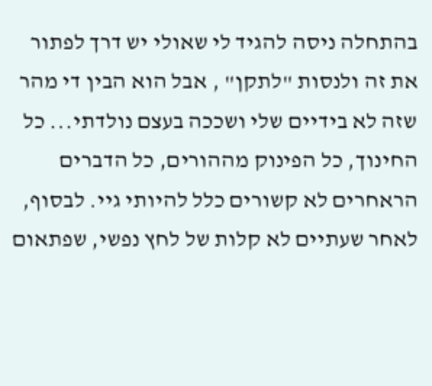בהתחלה ניסה להגיד לי שאולי יש דרך לפתור את זה ולנסות "לתקן" , אבל הוא הבין די מהר שזה לא בידיים שלי ושככה בעצם נולדתי... כל החינוך, כל הפינוק מההורים, כל הדברים הראחרים לא קשורים כלל להיותי גיי. לבסוף, לאחר שעתיים לא קלות של לחץ נפשי, שפתאום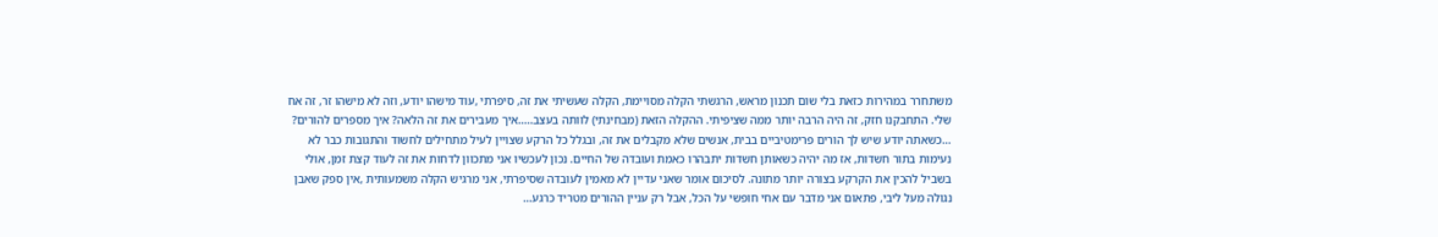משתחרר במהירות כזאת בלי שום תכנון מראש, הרגשתי הקלה מסויימת, הקלה שעשיתי את זה, סיפרתי ,עוד מישהו יודע, וזה לא מישהו זר, זה אח שלי. התחבקנו חזק, זה היה הרבה יותר ממה שציפיתי. ההקלה הזאת (מבחינתי) לוותה בעצב.....איך מעבירים את זה הלאה? איך מספרים להורים? ...כשאתה יודע שיש לך הורים פרימטיביים בבית, אנשים שלא מקבלים את זה, ובגלל כל הרקע שצויין לעיל מתחילים לחשוד והתגובות כבר לא נעימות בתור חשדות, אז מה יהיה כשאותן חשדות יתבהרו כאמת ועובדה של החיים. נכון לעכשיו אני מתכוון לדחות את זה לעוד קצת זמן, אולי בשביל להכין את הקרקע בצורה יותר מתונה. לסיכום אומר שאני עדיין לא מאמין לעובדה שסיפרתי, אני מרגיש הקלה משמעותית ,אין ספק שאבן נגולה מעל ליבי, פתאום אני מדבר עם אחי חופשי על הכל, אבל רק עניין ההורים מטריד כרגע...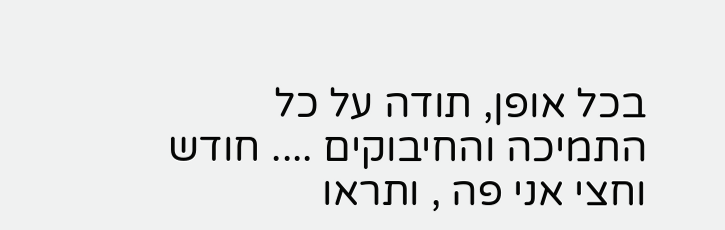בכל אופן, תודה על כל התמיכה והחיבוקים .... חודש וחצי אני פה , ותראו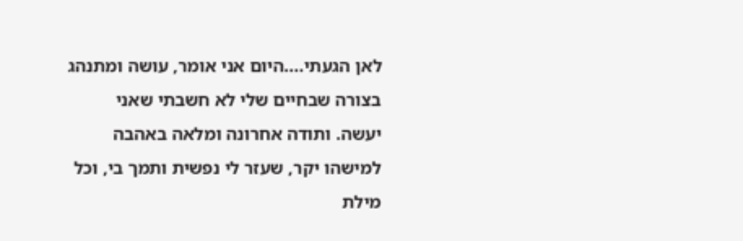לאן הגעתי....היום אני אומר, עושה ומתנהג בצורה שבחיים שלי לא חשבתי שאני יעשה. ותודה אחרונה ומלאה באהבה למישהו יקר, שעזר לי נפשית ותמך בי, וכל מילת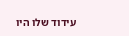עידוד שלו היו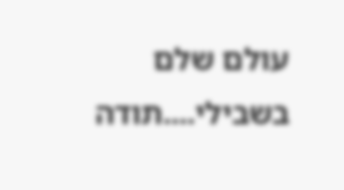עולם שלם בשבילי....תודה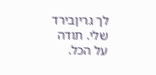לך גריןבירד שלי. תודה על הכל.